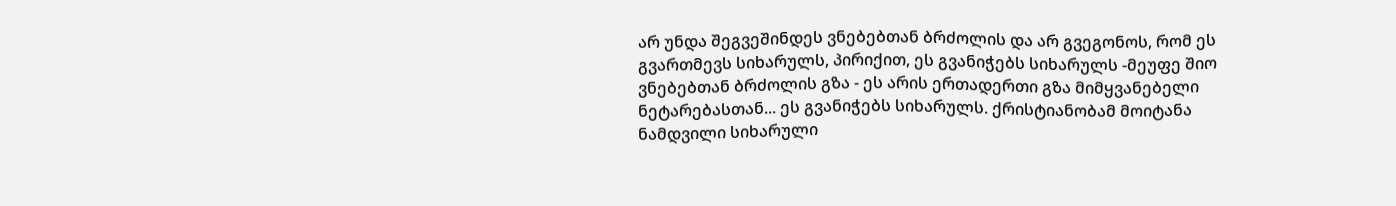არ უნდა შეგვეშინდეს ვნებებთან ბრძოლის და არ გვეგონოს, რომ ეს გვართმევს სიხარულს, პირიქით, ეს გვანიჭებს სიხარულს -მეუფე შიო
ვნებებთან ბრძოლის გზა - ეს არის ერთადერთი გზა მიმყვანებელი ნეტარებასთან... ეს გვანიჭებს სიხარულს. ქრისტიანობამ მოიტანა ნამდვილი სიხარული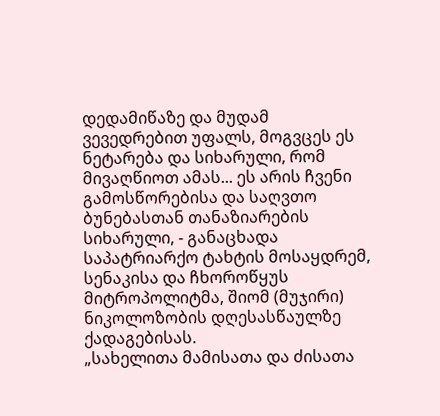დედამიწაზე და მუდამ ვევედრებით უფალს, მოგვცეს ეს ნეტარება და სიხარული, რომ მივაღწიოთ ამას... ეს არის ჩვენი გამოსწორებისა და საღვთო ბუნებასთან თანაზიარების სიხარული, - განაცხადა საპატრიარქო ტახტის მოსაყდრემ, სენაკისა და ჩხოროწყუს მიტროპოლიტმა, შიომ (მუჯირი) ნიკოლოზობის დღესასწაულზე ქადაგებისას.
„სახელითა მამისათა და ძისათა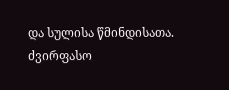და სულისა წმინდისათა.
ძვირფასო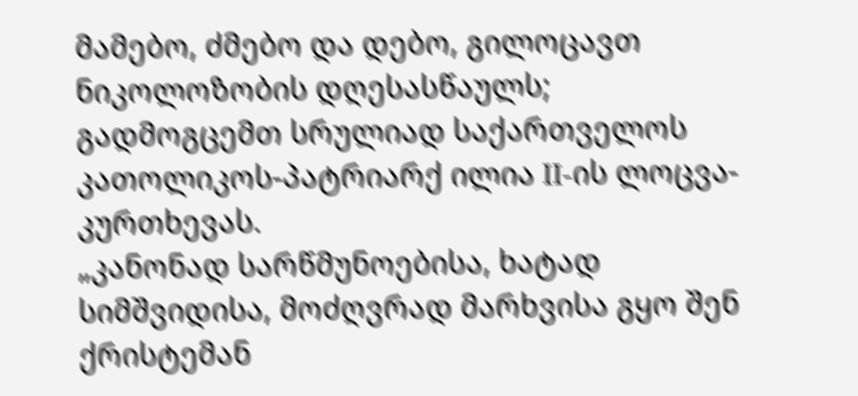მამებო, ძმებო და დებო, გილოცავთ ნიკოლოზობის დღესასწაულს; გადმოგცემთ სრულიად საქართველოს კათოლიკოს-პატრიარქ ილია II-ის ლოცვა-კურთხევას.
„კანონად სარწმუნოებისა, ხატად სიმშვიდისა, მოძღვრად მარხვისა გყო შენ ქრისტემან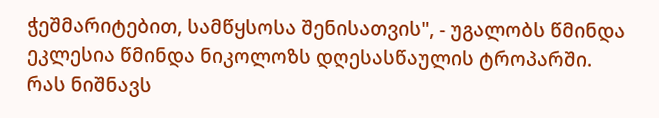ჭეშმარიტებით, სამწყსოსა შენისათვის", - უგალობს წმინდა ეკლესია წმინდა ნიკოლოზს დღესასწაულის ტროპარში.
რას ნიშნავს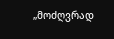„მოძღვრად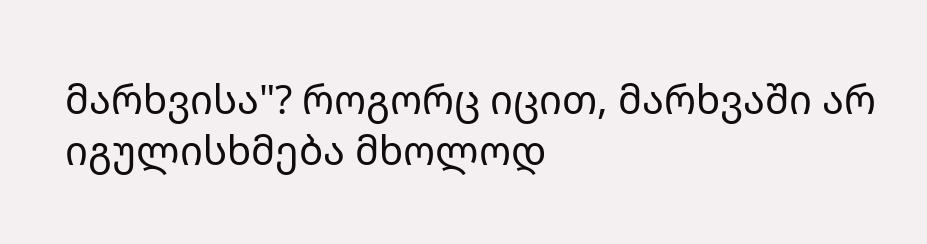მარხვისა"? როგორც იცით, მარხვაში არ იგულისხმება მხოლოდ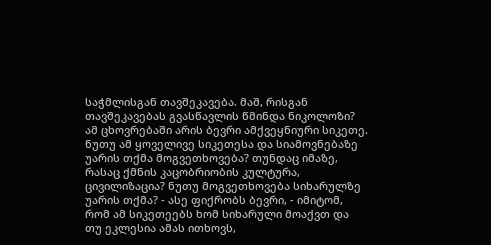საჭმლისგან თავშეკავება. მაშ, რისგან თავშეკავებას გვასწავლის წმინდა ნიკოლოზი?
ამ ცხოვრებაში არის ბევრი ამქვეყნიური სიკეთე. ნუთუ ამ ყოველივე სიკეთესა და სიამოვნებაზე უარის თქმა მოგვეთხოვება? თუნდაც იმაზე, რასაც ქმნის კაცობრიობის კულტურა, ცივილიზაცია? ნუთუ მოგვეთხოვება სიხარულზე უარის თქმა? - ასე ფიქრობს ბევრი, - იმიტომ, რომ ამ სიკეთეებს ხომ სიხარული მოაქვთ და თუ ეკლესია ამას ითხოვს,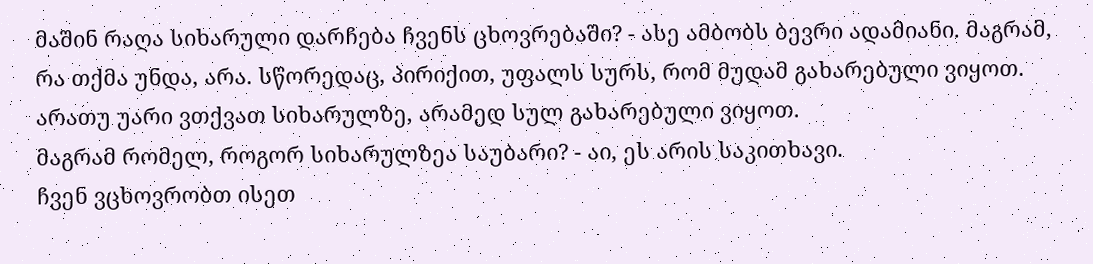მაშინ რაღა სიხარული დარჩება ჩვენს ცხოვრებაში? - ასე ამბობს ბევრი ადამიანი. მაგრამ, რა თქმა უნდა, არა. სწორედაც, პირიქით, უფალს სურს, რომ მუდამ გახარებული ვიყოთ. არათუ უარი ვთქვათ სიხარულზე, არამედ სულ გახარებული ვიყოთ.
მაგრამ რომელ, როგორ სიხარულზეა საუბარი? - აი, ეს არის საკითხავი.
ჩვენ ვცხოვრობთ ისეთ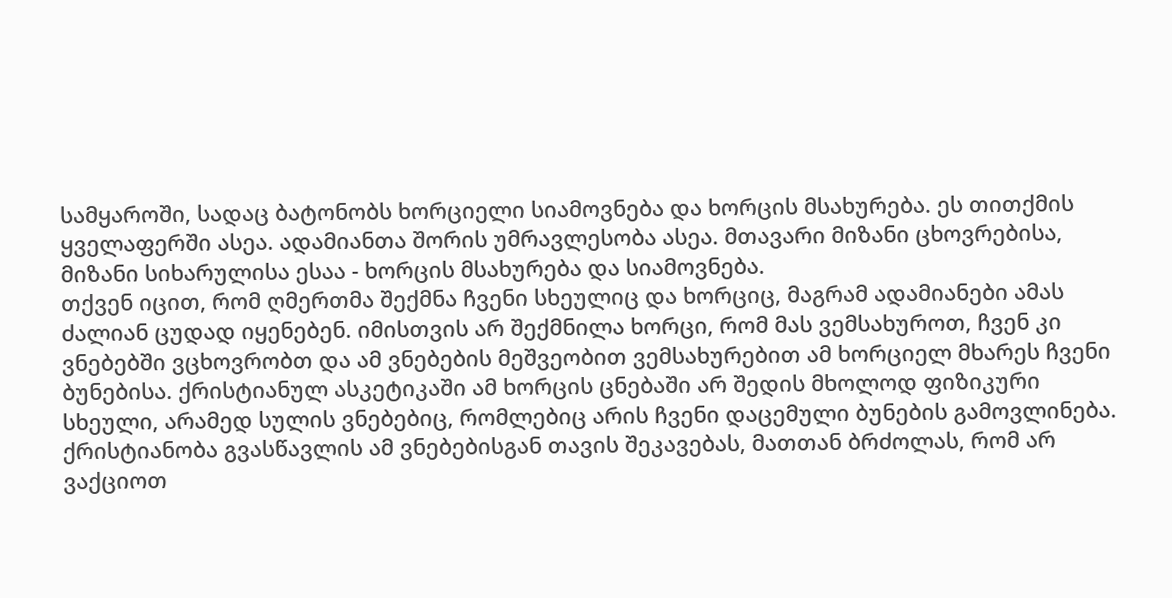სამყაროში, სადაც ბატონობს ხორციელი სიამოვნება და ხორცის მსახურება. ეს თითქმის ყველაფერში ასეა. ადამიანთა შორის უმრავლესობა ასეა. მთავარი მიზანი ცხოვრებისა, მიზანი სიხარულისა ესაა - ხორცის მსახურება და სიამოვნება.
თქვენ იცით, რომ ღმერთმა შექმნა ჩვენი სხეულიც და ხორციც, მაგრამ ადამიანები ამას ძალიან ცუდად იყენებენ. იმისთვის არ შექმნილა ხორცი, რომ მას ვემსახუროთ, ჩვენ კი ვნებებში ვცხოვრობთ და ამ ვნებების მეშვეობით ვემსახურებით ამ ხორციელ მხარეს ჩვენი ბუნებისა. ქრისტიანულ ასკეტიკაში ამ ხორცის ცნებაში არ შედის მხოლოდ ფიზიკური სხეული, არამედ სულის ვნებებიც, რომლებიც არის ჩვენი დაცემული ბუნების გამოვლინება. ქრისტიანობა გვასწავლის ამ ვნებებისგან თავის შეკავებას, მათთან ბრძოლას, რომ არ ვაქციოთ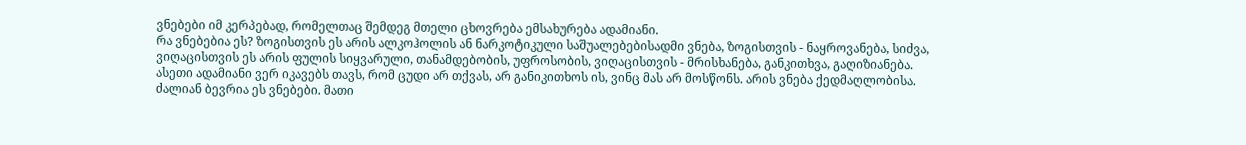ვნებები იმ კერპებად, რომელთაც შემდეგ მთელი ცხოვრება ემსახურება ადამიანი.
რა ვნებებია ეს? ზოგისთვის ეს არის ალკოჰოლის ან ნარკოტიკული საშუალებებისადმი ვნება, ზოგისთვის - ნაყროვანება, სიძვა, ვიღაცისთვის ეს არის ფულის სიყვარული, თანამდებობის, უფროსობის, ვიღაცისთვის - მრისხანება, განკითხვა, გაღიზიანება. ასეთი ადამიანი ვერ იკავებს თავს, რომ ცუდი არ თქვას, არ განიკითხოს ის, ვინც მას არ მოსწონს. არის ვნება ქედმაღლობისა. ძალიან ბევრია ეს ვნებები. მათი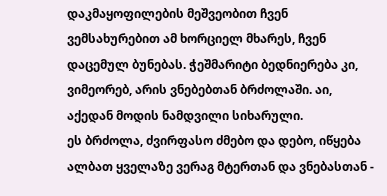დაკმაყოფილების მეშვეობით ჩვენ ვემსახურებით ამ ხორციელ მხარეს, ჩვენ დაცემულ ბუნებას. ჭეშმარიტი ბედნიერება კი, ვიმეორებ, არის ვნებებთან ბრძოლაში. აი, აქედან მოდის ნამდვილი სიხარული.
ეს ბრძოლა, ძვირფასო ძმებო და დებო, იწყება ალბათ ყველაზე ვერაგ მტერთან და ვნებასთან -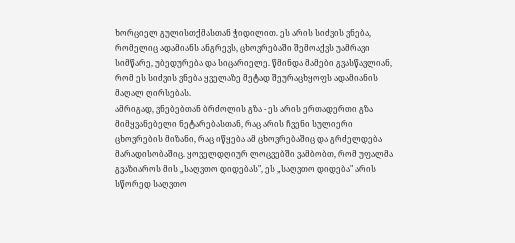ხორციელ გულისთქმასთან ჭიდილით. ეს არის სიძვის ვნება, რომელიც ადამიანს ანგრევს, ცხოვრებაში შემოაქვს უამრავი სიმწარე, უბედურება და სიცარიელე. წმინდა მამები გვასწავლიან, რომ ეს სიძვის ვნება ყველაზე მეტად შეურაცხყოფს ადამიანის მაღალ ღირსებას.
ამრიგად, ვნებებთან ბრძოლის გზა - ეს არის ერთადერთი გზა მიმყვანებელი ნეტარებასთან, რაც არის ჩვენი სულიერი ცხოვრების მიზანი, რაც იწყება ამ ცხოვრებაშიც და გრძელდება მარადისობაშიც. ყოველდღიურ ლოცვებში ვამბობთ, რომ უფალმა გვაზიაროს მის „საღვთო დიდებას", ეს „საღვთო დიდება" არის სწორედ საღვთო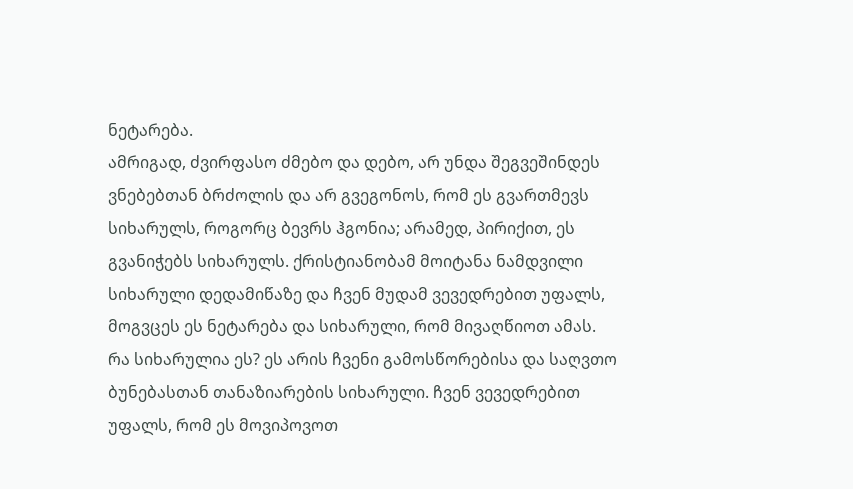ნეტარება.
ამრიგად, ძვირფასო ძმებო და დებო, არ უნდა შეგვეშინდეს ვნებებთან ბრძოლის და არ გვეგონოს, რომ ეს გვართმევს სიხარულს, როგორც ბევრს ჰგონია; არამედ, პირიქით, ეს გვანიჭებს სიხარულს. ქრისტიანობამ მოიტანა ნამდვილი სიხარული დედამიწაზე და ჩვენ მუდამ ვევედრებით უფალს, მოგვცეს ეს ნეტარება და სიხარული, რომ მივაღწიოთ ამას.
რა სიხარულია ეს? ეს არის ჩვენი გამოსწორებისა და საღვთო ბუნებასთან თანაზიარების სიხარული. ჩვენ ვევედრებით უფალს, რომ ეს მოვიპოვოთ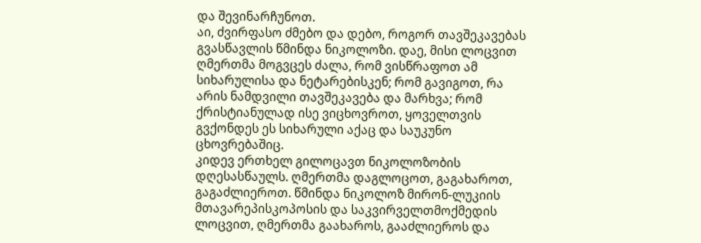და შევინარჩუნოთ.
აი, ძვირფასო ძმებო და დებო, როგორ თავშეკავებას გვასწავლის წმინდა ნიკოლოზი. დაე, მისი ლოცვით ღმერთმა მოგვცეს ძალა, რომ ვისწრაფოთ ამ სიხარულისა და ნეტარებისკენ; რომ გავიგოთ, რა არის ნამდვილი თავშეკავება და მარხვა; რომ ქრისტიანულად ისე ვიცხოვროთ, ყოველთვის გვქონდეს ეს სიხარული აქაც და საუკუნო ცხოვრებაშიც.
კიდევ ერთხელ გილოცავთ ნიკოლოზობის დღესასწაულს. ღმერთმა დაგლოცოთ, გაგახაროთ, გაგაძლიეროთ. წმინდა ნიკოლოზ მირონ-ლუკიის მთავარეპისკოპოსის და საკვირველთმოქმედის ლოცვით, ღმერთმა გაახაროს, გააძლიეროს და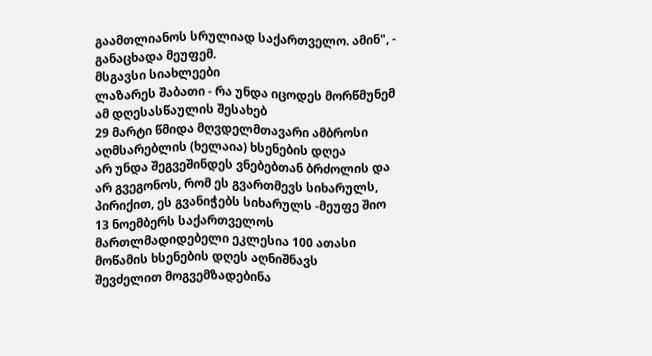გაამთლიანოს სრულიად საქართველო. ამინ", - განაცხადა მეუფემ.
მსგავსი სიახლეები
ლაზარეს შაბათი - რა უნდა იცოდეს მორწმუნემ ამ დღესასწაულის შესახებ
29 მარტი წმიდა მღვდელმთავარი ამბროსი აღმსარებლის (ხელაია) ხსენების დღეა
არ უნდა შეგვეშინდეს ვნებებთან ბრძოლის და არ გვეგონოს, რომ ეს გვართმევს სიხარულს, პირიქით, ეს გვანიჭებს სიხარულს -მეუფე შიო
13 ნოემბერს საქართველოს მართლმადიდებელი ეკლესია 100 ათასი მოწამის ხსენების დღეს აღნიშნავს
შევძელით მოგვემზადებინა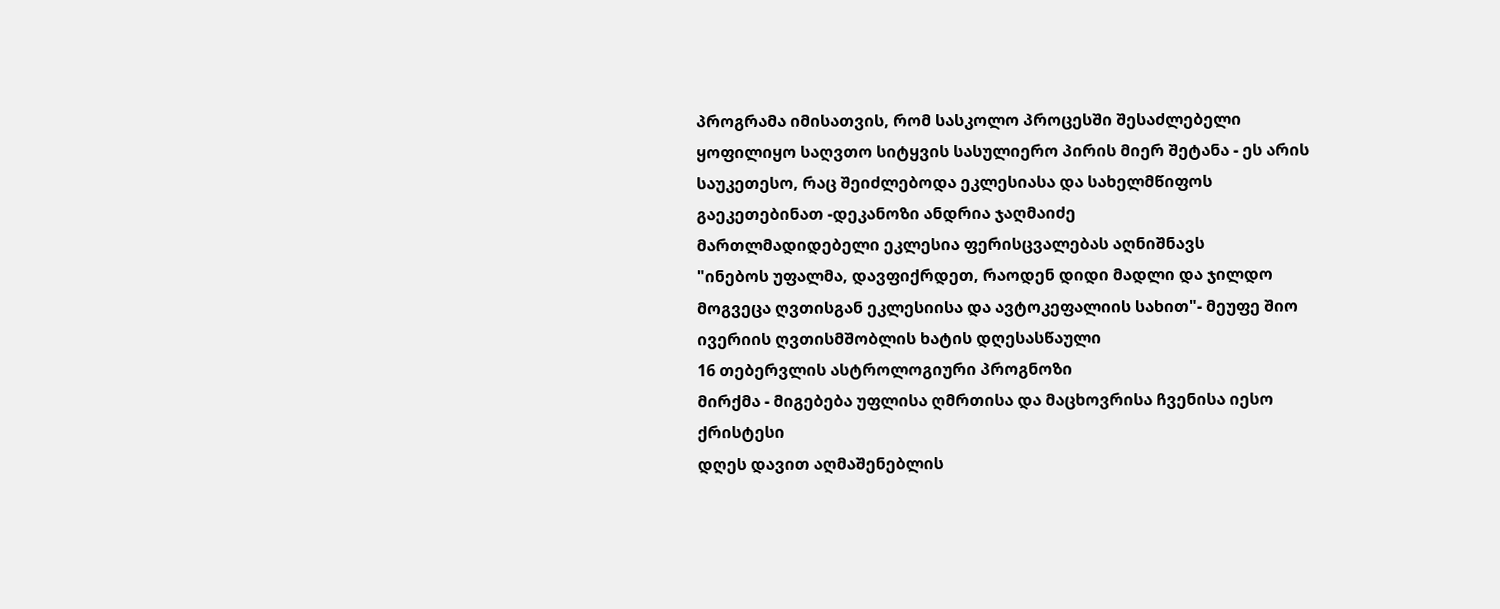პროგრამა იმისათვის, რომ სასკოლო პროცესში შესაძლებელი ყოფილიყო საღვთო სიტყვის სასულიერო პირის მიერ შეტანა - ეს არის საუკეთესო, რაც შეიძლებოდა ეკლესიასა და სახელმწიფოს გაეკეთებინათ -დეკანოზი ანდრია ჯაღმაიძე
მართლმადიდებელი ეკლესია ფერისცვალებას აღნიშნავს
"ინებოს უფალმა, დავფიქრდეთ, რაოდენ დიდი მადლი და ჯილდო მოგვეცა ღვთისგან ეკლესიისა და ავტოკეფალიის სახით"- მეუფე შიო
ივერიის ღვთისმშობლის ხატის დღესასწაული
16 თებერვლის ასტროლოგიური პროგნოზი
მირქმა - მიგებება უფლისა ღმრთისა და მაცხოვრისა ჩვენისა იესო ქრისტესი
დღეს დავით აღმაშენებლის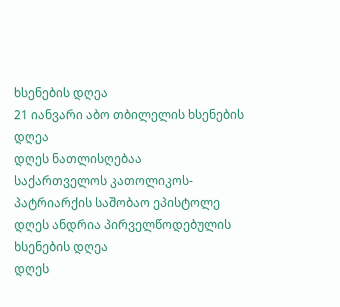ხსენების დღეა
21 იანვარი აბო თბილელის ხსენების დღეა
დღეს ნათლისღებაა
საქართველოს კათოლიკოს-პატრიარქის საშობაო ეპისტოლე
დღეს ანდრია პირველწოდებულის ხსენების დღეა
დღეს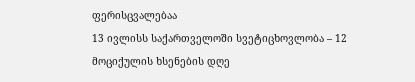ფერისცვალებაა
13 ივლისს საქართველოში სვეტიცხოვლობა – 12 მოციქულის ხსენების დღე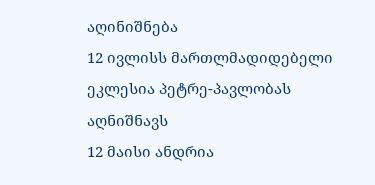აღინიშნება
12 ივლისს მართლმადიდებელი ეკლესია პეტრე-პავლობას აღნიშნავს
12 მაისი ანდრია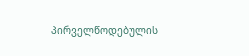პირველწოდებულის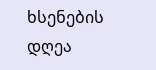ხსენების დღეა